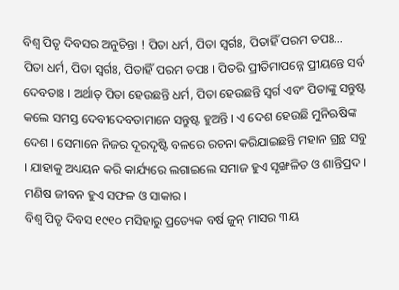ବିଶ୍ୱ ପିତୃ ଦିବସର ଅନୁଚିନ୍ତା ! ପିତା ଧର୍ମ, ପିତା ସ୍ୱର୍ଗଃ, ପିତାହିଁ ପରମ ତପଃ…
ପିତା ଧର୍ମ, ପିତା ସ୍ୱର୍ଗଃ, ପିତାହିଁ ପରମ ତପଃ । ପିତରି ପ୍ରୀତିମାପନ୍ନେ ପ୍ରୀୟନ୍ତେ ସର୍ବ ଦେବତାଃ । ଅର୍ଥାତ୍ ପିତା ହେଉଛନ୍ତି ଧର୍ମ, ପିତା ହେଉଛନ୍ତି ସ୍ୱର୍ଗ ଏବଂ ପିତାଙ୍କୁ ସନ୍ତୁଷ୍ଟ କଲେ ସମସ୍ତ ଦେବୀଦେବତାମାନେ ସନ୍ତୁଷ୍ଟ ହୁଅନ୍ତି । ଏ ଦେଶ ହେଉଛି ମୁନିଋଷିଙ୍କ ଦେଶ । ସେମାନେ ନିଜର ଦୂରଦୃଷ୍ଟି ବଳରେ ରଚନା କରିଯାଇଛନ୍ତି ମହାନ ଗ୍ରନ୍ଥ ସବୁ । ଯାହାକୁ ଅଧ୍ୟୟନ କରି କାର୍ଯ୍ୟରେ ଲଗାଇଲେ ସମାଜ ହୁଏ ସୃଙ୍ଖଳିତ ଓ ଶାନ୍ତିପ୍ରଦ । ମଣିଷ ଜୀବନ ହୁଏ ସଫଳ ଓ ସାକାର ।
ବିଶ୍ୱ ପିତୃ ଦିବସ ୧୯୧୦ ମସିହାରୁ ପ୍ରତ୍ୟେକ ବର୍ଷ ଜୁନ୍ ମାସର ୩ୟ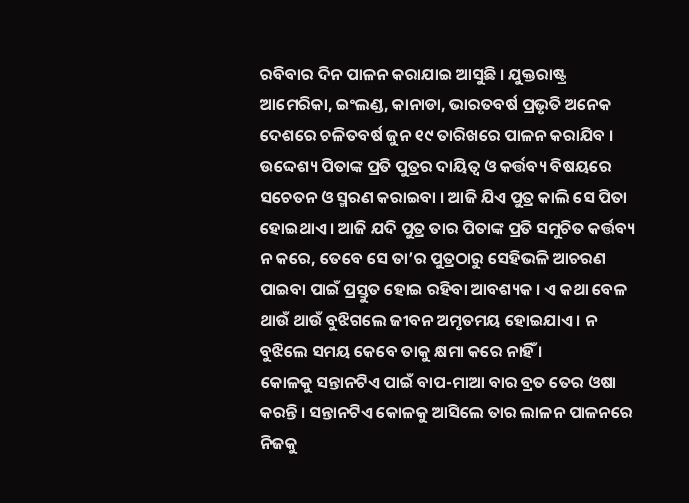ରବିବାର ଦିନ ପାଳନ କରାଯାଇ ଆସୁଛି । ଯୁକ୍ତରାଷ୍ଟ୍ର ଆମେରିକା, ଇଂଲଣ୍ଡ, କାନାଡା, ଭାରତବର୍ଷ ପ୍ରଭୃତି ଅନେକ ଦେଶରେ ଚଳିତବର୍ଷ ଜୁନ ୧୯ ତାରିଖରେ ପାଳନ କରାଯିବ । ଉଦ୍ଦେଶ୍ୟ ପିତାଙ୍କ ପ୍ରତି ପୁତ୍ରର ଦାୟିତ୍ୱ ଓ କର୍ତ୍ତବ୍ୟ ବିଷୟରେ ସଚେତନ ଓ ସ୍ମରଣ କରାଇବା । ଆଜି ଯିଏ ପୁତ୍ର କାଲି ସେ ପିତା ହୋଇଥାଏ । ଆଜି ଯଦି ପୁତ୍ର ତାର ପିତାଙ୍କ ପ୍ରତି ସମୁଚିତ କର୍ତ୍ତବ୍ୟ ନ କରେ, ତେବେ ସେ ତା’ର ପୁତ୍ରଠାରୁ ସେହିଭଳି ଆଚରଣ ପାଇବା ପାଇଁ ପ୍ରସ୍ତୁତ ହୋଇ ରହିବା ଆବଶ୍ୟକ । ଏ କଥା ବେଳ ଥାଉଁ ଥାଉଁ ବୁଝିଗଲେ ଜୀବନ ଅମୃତମୟ ହୋଇଯାଏ । ନ ବୁଝିଲେ ସମୟ କେବେ ତାକୁ କ୍ଷମା କରେ ନାହିଁ ।
କୋଳକୁ ସନ୍ତାନଟିଏ ପାଇଁ ବାପ-ମାଆ ବାର ବ୍ରତ ତେର ଓଷା କରନ୍ତି । ସନ୍ତାନଟିଏ କୋଳକୁ ଆସିଲେ ତାର ଲାଳନ ପାଳନରେ ନିଜକୁ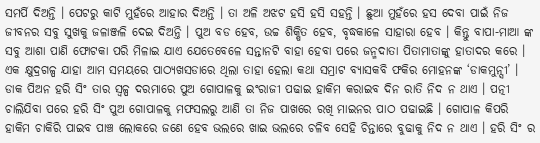ସମର୍ପି ଦିଅନ୍ତି । ପେଟରୁ କାଟି ମୁହଁରେ ଆହାର ଦିଅନ୍ତି । ତା ଅଳି ଅଝଟ ହସି ହସି ସହନ୍ତି । ଛୁଆ ମୁହଁରେ ହସ ଦେବା ପାଇଁ ନିଜ ଜୀବନର ସବୁ ସୁଖକୁ ଜଳାଞ୍ଜଳି ଦେଇ ଦିଅନ୍ତି । ପୁଅ ବଡ ହେବ, ଉଚ୍ଚ ଶିକ୍ଷିତ ହେବ, ବୃଦ୍ଧକାଳେ ସାହାରା ହେବ । କିନ୍ତୁ ବାପା-ମାଆ ଙ୍କ ସବୁ ଆଶା ପାଣି ଫୋଟକା ପରି ମିଳାଇ ଯାଏ ଯେତେବେଳେ ସନ୍ତାନଟି ବାହା ହେବା ପରେ ଜନ୍ମଦାତା ପିତାମାତାଙ୍କୁ ହାତାଦର କରେ ।
ଏକ କ୍ଷୁଦ୍ରଗଳ୍ପ ଯାହା ଆମ ସମୟରେ ପାଠ୍ୟଖସଡାରେ ଥିଲା ତାହା ହେଲା କଥା ସମ୍ରାଟ ବ୍ୟାସକବି ଫକିର ମୋହନଙ୍କ ‘ଡାକମୁନ୍ସୀ’ । ଡାକ ପିଅନ ହରି ସିଂ ତାର ସ୍ୱଳ୍ପ ଦରମାରେ ପୁଅ ଗୋପାଳକୁ ଇଂରାଜୀ ପଢାଇ ହାକିମ କରାଇବ ଦିନ ରାତି ନିଦ ନ ଥାଏ । ପତ୍ନୀ ଚାଲିଯିବା ପରେ ହରି ସିଂ ପୁଅ ଗୋପାଳକୁ ମଫସଲରୁ ଆଣି ତା ନିଜ ପାଖରେ ରଖି ମାଇନର ପାଠ ପଢାଇଛି । ଗୋପାଳ କିପରି ହାକିମ ଚାକିରି ପାଇବ ପାଞ୍ଚ ଲୋକରେ ଜଣେ ହେବ ଭଲରେ ଖାଇ ଭଲରେ ଚଳିବ ସେହି ଚିନ୍ତାରେ ବୁଢାକୁ ନିଦ ନ ଥାଏ । ହରି ସିଂ ର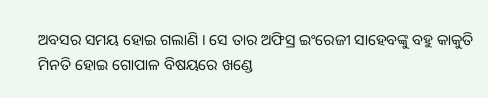ଅବସର ସମୟ ହୋଇ ଗଲାଣି । ସେ ତାର ଅଫିସ୍ର ଇଂରେଜୀ ସାହେବଙ୍କୁ ବହୁ କାକୁତି ମିନତି ହୋଇ ଗୋପାଳ ବିଷୟରେ ଖଣ୍ଡେ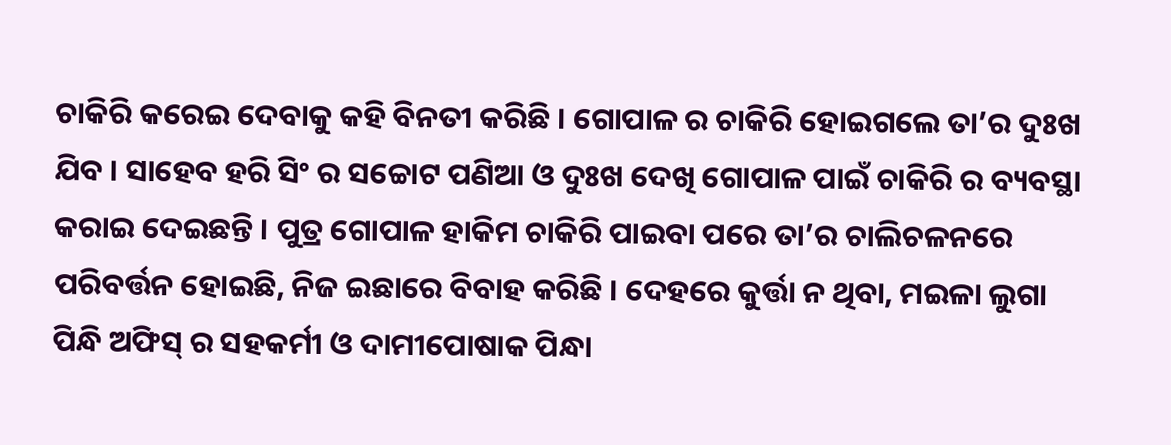ଚାକିରି କରେଇ ଦେବାକୁ କହି ବିନତୀ କରିଛି । ଗୋପାଳ ର ଚାକିରି ହୋଇଗଲେ ତା’ର ଦୁଃଖ ଯିବ । ସାହେବ ହରି ସିଂ ର ସଚ୍ଚୋଟ ପଣିଆ ଓ ଦୁଃଖ ଦେଖି ଗୋପାଳ ପାଇଁ ଚାକିରି ର ବ୍ୟବସ୍ଥା କରାଇ ଦେଇଛନ୍ତି । ପୁତ୍ର ଗୋପାଳ ହାକିମ ଚାକିରି ପାଇବା ପରେ ତା’ର ଚାଲିଚଳନରେ ପରିବର୍ତ୍ତନ ହୋଇଛି, ନିଜ ଇଛାରେ ବିବାହ କରିଛି । ଦେହରେ କୁର୍ତ୍ତା ନ ଥିବା, ମଇଳା ଲୁଗା ପିନ୍ଧି ଅଫିସ୍ ର ସହକର୍ମୀ ଓ ଦାମୀପୋଷାକ ପିନ୍ଧା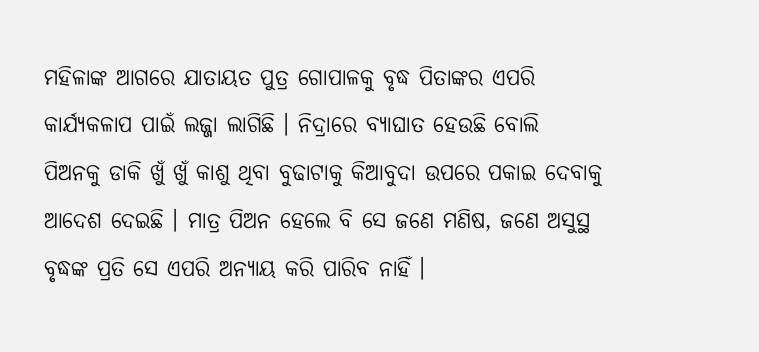ମହିଳାଙ୍କ ଆଗରେ ଯାତାୟତ ପୁତ୍ର ଗୋପାଳକୁ ବୃଦ୍ଧ ପିତାଙ୍କର ଏପରି କାର୍ଯ୍ୟକଳାପ ପାଇଁ ଲଜ୍ଜା ଲାଗିଛି । ନିଦ୍ରାରେ ବ୍ୟାଘାତ ହେଉଛି ବୋଲି ପିଅନକୁ ଡାକି ଖୁଁ ଖୁଁ କାଶୁ ଥିବା ବୁଢାଟାକୁ କିଆବୁଦା ଉପରେ ପକାଇ ଦେବାକୁ ଆଦେଶ ଦେଇଛି । ମାତ୍ର ପିଅନ ହେଲେ ବି ସେ ଜଣେ ମଣିଷ, ଜଣେ ଅସୁସ୍ଥ ବୃଦ୍ଧଙ୍କ ପ୍ରତି ସେ ଏପରି ଅନ୍ୟାୟ କରି ପାରିବ ନାହିଁ ।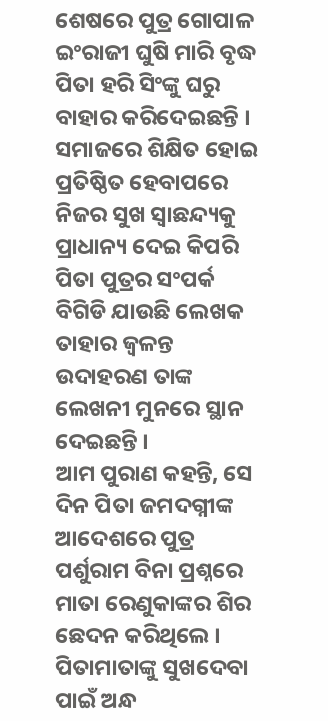ଶେଷରେ ପୁତ୍ର ଗୋପାଳ ଇଂରାଜୀ ଘୁଷି ମାରି ବୃଦ୍ଧ ପିତା ହରି ସିଂଙ୍କୁ ଘରୁ ବାହାର କରିଦେଇଛନ୍ତି । ସମାଜରେ ଶିକ୍ଷିତ ହୋଇ ପ୍ରତିଷ୍ଠିତ ହେବାପରେ ନିଜର ସୁଖ ସ୍ୱାଛନ୍ଦ୍ୟକୁ ପ୍ରାଧାନ୍ୟ ଦେଇ କିପରି ପିତା ପୁତ୍ରର ସଂପର୍କ ବିଗିଡି ଯାଉଛି ଲେଖକ ତାହାର ଜ୍ୱଳନ୍ତ ଉଦାହରଣ ତାଙ୍କ ଲେଖନୀ ମୁନରେ ସ୍ଥାନ ଦେଇଛନ୍ତି ।
ଆମ ପୁରାଣ କହନ୍ତି, ସେ ଦିନ ପିତା ଜମଦଗ୍ନୀଙ୍କ ଆଦେଶରେ ପୁତ୍ର ପର୍ଶୁରାମ ବିନା ପ୍ରଶ୍ନରେ ମାତା ରେଣୁକାଙ୍କର ଶିର ଛେଦନ କରିଥିଲେ । ପିତାମାତାଙ୍କୁ ସୁଖଦେବା ପାଇଁ ଅନ୍ଧ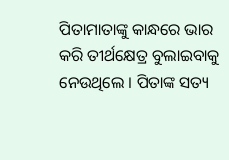ପିତାମାତାଙ୍କୁ କାନ୍ଧରେ ଭାର କରି ତୀର୍ଥକ୍ଷେତ୍ର ବୁଲାଇବାକୁ ନେଉଥିଲେ । ପିତାଙ୍କ ସତ୍ୟ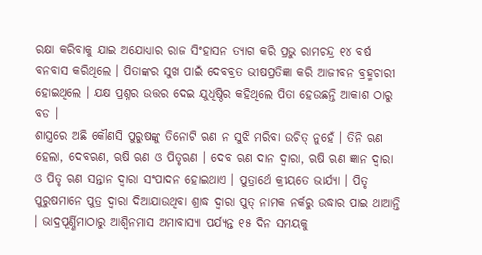ରକ୍ଷା କରିବାକୁ ଯାଇ ଅଯୋଧ୍ୟାର ରାଜ ସିଂହାସନ ତ୍ୟାଗ କରି ପ୍ରଭୁ ରାମଚନ୍ଦ୍ର ୧୪ ବର୍ଷ ବନବାସ କରିଥିଲେ । ପିତାଙ୍କର ସୁଖ ପାଇଁ ଦେବବ୍ରତ ଭୀଷପ୍ରତିଜ୍ଞା କରି ଆଜୀବନ ବ୍ରହ୍ମଚାରୀ ହୋଇଥିଲେ । ଯକ୍ଷ ପ୍ରଶ୍ନର ଉତ୍ତର ଦେଇ ଯୁଧିଷ୍ଠିର କହିଥିଲେ ପିତା ହେଉଛନ୍ତି ଆକାଶ ଠାରୁ ବଡ ।
ଶାସ୍ତ୍ରରେ ଅଛି କୌଣସି ପୁରୁଷଙ୍କୁ ତିନୋଟି ଋଣ ନ ସୁଝି ମରିବା ଉଚିତ୍ ନୁହେଁ । ତିନି ଋଣ ହେଲା, ଦେବଋଣ, ଋଷି ଋଣ ଓ ପିତୃଋଣ । ଦେବ ଋଣ ଦାନ ଦ୍ୱାରା, ଋଷି ଋଣ ଜ୍ଞାନ ଦ୍ୱାରା ଓ ପିତୃ ଋଣ ସନ୍ତାନ ଦ୍ୱାରା ସଂପାଦନ ହୋଇଥାଏ । ପୁତ୍ରାର୍ଥେ କ୍ରୀୟତେ ଭାର୍ଯ୍ୟା । ପିତୃ ପୁରୁଷମାନେ ପୁତ୍ର ଦ୍ୱାରା ଦିଆଯାଉଥିବା ଶ୍ରାଦ୍ଧ ଦ୍ୱାରା ପୁତ୍ ନାମକ ନର୍କରୁ ଉଦ୍ଧାର ପାଇ ଥାଆନ୍ତି । ଭାଦ୍ରପୂର୍ଣ୍ଣିମାଠାରୁ ଆଶ୍ୱିନମାସ ଅମାବାସ୍ୟା ପର୍ଯ୍ୟନ୍ତ ୧୫ ଦିନ ସମୟକୁ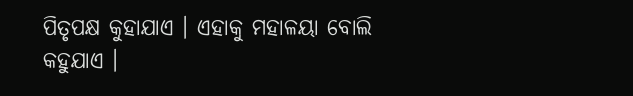ପିତୃପକ୍ଷ କୁହାଯାଏ । ଏହାକୁ ମହାଳୟା ବୋଲି କହୁଯାଏ ।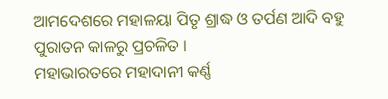ଆମଦେଶରେ ମହାଳୟା ପିତୃ ଶ୍ରାଦ୍ଧ ଓ ତର୍ପଣ ଆଦି ବହୁ ପୁରାତନ କାଳରୁ ପ୍ରଚଳିତ ।
ମହାଭାରତରେ ମହାଦାନୀ କର୍ଣ୍ଣ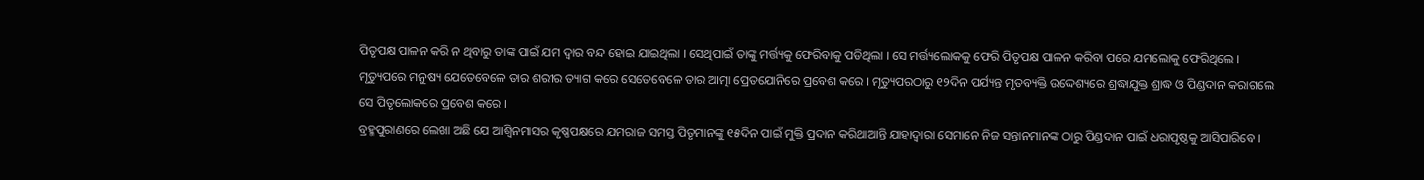ପିତୃପକ୍ଷ ପାଳନ କରି ନ ଥିବାରୁ ତାଙ୍କ ପାଇଁ ଯମ ଦ୍ୱାର ବନ୍ଦ ହୋଇ ଯାଇଥିଲା । ସେଥିପାଇଁ ତାଙ୍କୁ ମର୍ତ୍ତ୍ୟକୁ ଫେରିବାକୁ ପଡିଥିଲା । ସେ ମର୍ତ୍ତ୍ୟଲୋକକୁ ଫେରି ପିତୃପକ୍ଷ ପାଳନ କରିବା ପରେ ଯମଲୋକୁ ଫେରିଥିଲେ । ମୃତ୍ୟୁପରେ ମନୁଷ୍ୟ ଯେତେବେଳେ ତାର ଶରୀର ତ୍ୟାଗ କରେ ସେତେବେଳେ ତାର ଆତ୍ମା ପ୍ରେତଯୋନିରେ ପ୍ରବେଶ କରେ । ମୃତ୍ୟୁପରଠାରୁ ୧୨ଦିନ ପର୍ଯ୍ୟନ୍ତ ମୃତବ୍ୟକ୍ତି ଉଦ୍ଦେଶ୍ୟରେ ଶ୍ରଦ୍ଧାଯୁକ୍ତ ଶ୍ରାଦ୍ଧ ଓ ପିଣ୍ଡଦାନ କରାଗଲେ ସେ ପିତୃଲୋକରେ ପ୍ରବେଶ କରେ ।
ବ୍ରହ୍ମପୁରାଣରେ ଲେଖା ଅଛି ଯେ ଆଶ୍ୱିନମାସର କୃଷ୍ଣପକ୍ଷରେ ଯମରାଜ ସମସ୍ତ ପିତୃମାନଙ୍କୁ ୧୫ଦିନ ପାଇଁ ମୁକ୍ତି ପ୍ରଦାନ କରିଥାଆନ୍ତି ଯାହାଦ୍ୱାରା ସେମାନେ ନିଜ ସନ୍ତାନମାନଙ୍କ ଠାରୁ ପିଣ୍ଡଦାନ ପାଇଁ ଧରାପୃଷ୍ଠକୁ ଆସିପାରିବେ ।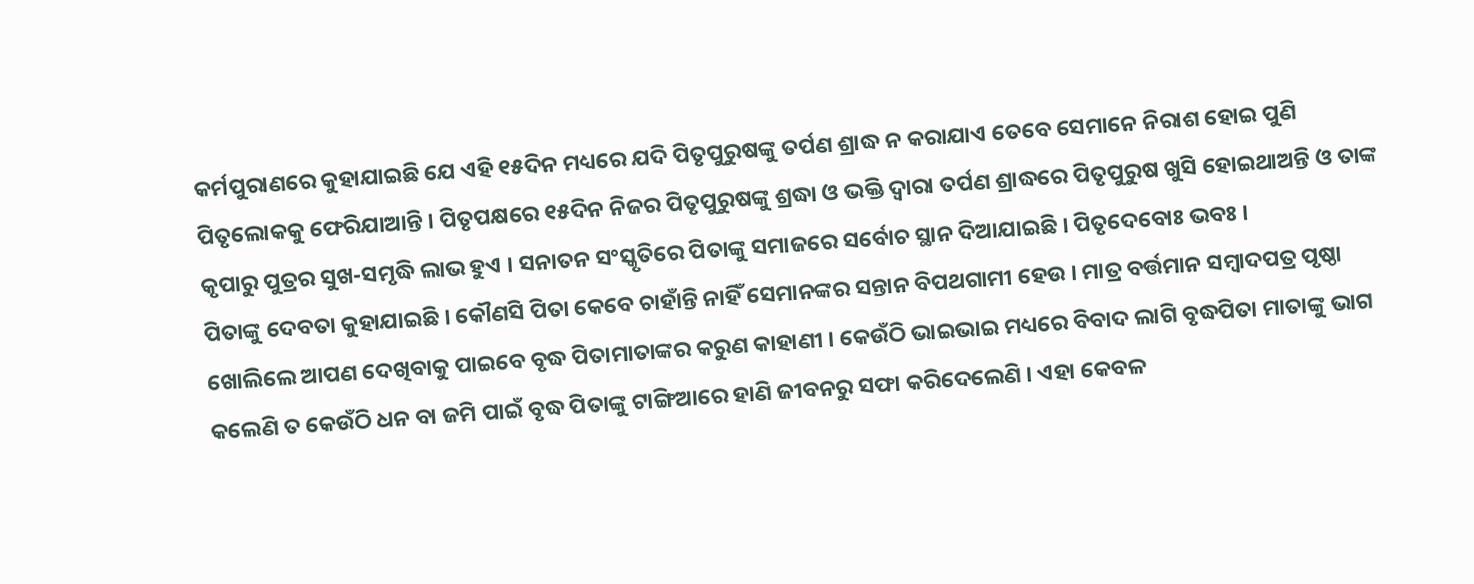କର୍ମପୁରାଣରେ କୁହାଯାଇଛି ଯେ ଏହି ୧୫ଦିନ ମଧ୍ୟରେ ଯଦି ପିତୃପୁରୁଷଙ୍କୁ ତର୍ପଣ ଶ୍ରାଦ୍ଧ ନ କରାଯାଏ ତେବେ ସେମାନେ ନିରାଶ ହୋଇ ପୁଣି ପିତୃଲୋକକୁ ଫେରିଯାଆନ୍ତି । ପିତୃପକ୍ଷରେ ୧୫ଦିନ ନିଜର ପିତୃପୁରୁଷଙ୍କୁ ଶ୍ରଦ୍ଧା ଓ ଭକ୍ତି ଦ୍ୱାରା ତର୍ପଣ ଶ୍ରାଦ୍ଧରେ ପିତୃପୁରୁଷ ଖୁସି ହୋଇଥାଅନ୍ତି ଓ ତାଙ୍କ କୃପାରୁ ପୁତ୍ରର ସୁଖ-ସମୃଦ୍ଧି ଲାଭ ହୁଏ । ସନାତନ ସଂସ୍କୃତିରେ ପିତାଙ୍କୁ ସମାଜରେ ସର୍ବୋଚ ସ୍ଥାନ ଦିଆଯାଇଛି । ପିତୃଦେବୋଃ ଭବଃ ।
ପିତାଙ୍କୁ ଦେବତା କୁହାଯାଇଛି । କୌଣସି ପିତା କେବେ ଚାହାଁନ୍ତି ନାହିଁ ସେମାନଙ୍କର ସନ୍ତାନ ବିପଥଗାମୀ ହେଉ । ମାତ୍ର ବର୍ତ୍ତମାନ ସମ୍ବାଦପତ୍ର ପୃଷ୍ଠା ଖୋଲିଲେ ଆପଣ ଦେଖିବାକୁ ପାଇବେ ବୃଦ୍ଧ ପିତାମାତାଙ୍କର କରୁଣ କାହାଣୀ । କେଉଁଠି ଭାଇଭାଇ ମଧ୍ୟରେ ବିବାଦ ଲାଗି ବୃଦ୍ଧପିତା ମାତାଙ୍କୁ ଭାଗ କଲେଣି ତ କେଉଁଠି ଧନ ବା ଜମି ପାଇଁ ବୃଦ୍ଧ ପିତାଙ୍କୁ ଟାଙ୍ଗିଆରେ ହାଣି ଜୀବନରୁ ସଫା କରିଦେଲେଣି । ଏହା କେବଳ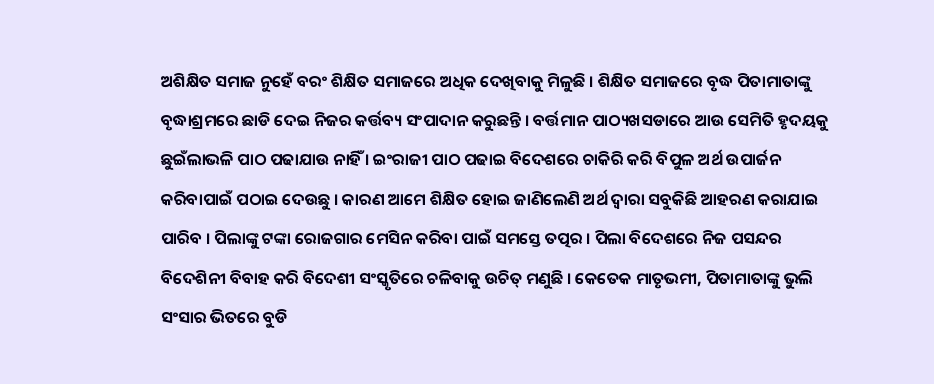ଅଶିକ୍ଷିତ ସମାଜ ନୁହେଁ ବରଂ ଶିକ୍ଷିତ ସମାଜରେ ଅଧିକ ଦେଖିବାକୁ ମିଳୁଛି । ଶିକ୍ଷିତ ସମାଜରେ ବୃଦ୍ଧ ପିତାମାତାଙ୍କୁ ବୃଦ୍ଧାଶ୍ରମରେ ଛାଡି ଦେଇ ନିଜର କର୍ତ୍ତବ୍ୟ ସଂପାଦାନ କରୁଛନ୍ତି । ବର୍ତ୍ତମାନ ପାଠ୍ୟଖସଡାରେ ଆଉ ସେମିତି ହୃଦୟକୁ ଛୁଇଁଲାଭଳି ପାଠ ପଢାଯାଉ ନାହିଁ । ଇଂରାଜୀ ପାଠ ପଢାଇ ବିଦେଶରେ ଚାକିରି କରି ବିପୁଳ ଅର୍ଥ ଉପାର୍ଜନ କରିବାପାଇଁ ପଠାଇ ଦେଉଛୁ । କାରଣ ଆମେ ଶିକ୍ଷିତ ହୋଇ ଜାଣିଲେଣି ଅର୍ଥ ଦ୍ୱାରା ସବୁକିଛି ଆହରଣ କରାଯାଇ ପାରିବ । ପିଲାଙ୍କୁ ଟଙ୍କା ରୋଜଗାର ମେସିନ କରିବା ପାଇଁ ସମସ୍ତେ ତତ୍ପର । ପିଲା ବିଦେଶରେ ନିଜ ପସନ୍ଦର ବିଦେଶିନୀ ବିବାହ କରି ବିଦେଶୀ ସଂସ୍କୃତିରେ ଚଳିବାକୁ ଉଚିତ୍ ମଣୁଛି । କେତେକ ମାତୃଭମୀ, ପିତାମାତାଙ୍କୁ ଭୁଲି ସଂସାର ଭିତରେ ବୁଡି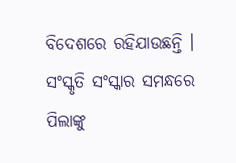ବିଦେଶରେ ରହିଯାଉଛନ୍ତି । ସଂସ୍କୃତି ସଂସ୍କାର ସମନ୍ଧରେ ପିଲାଙ୍କୁ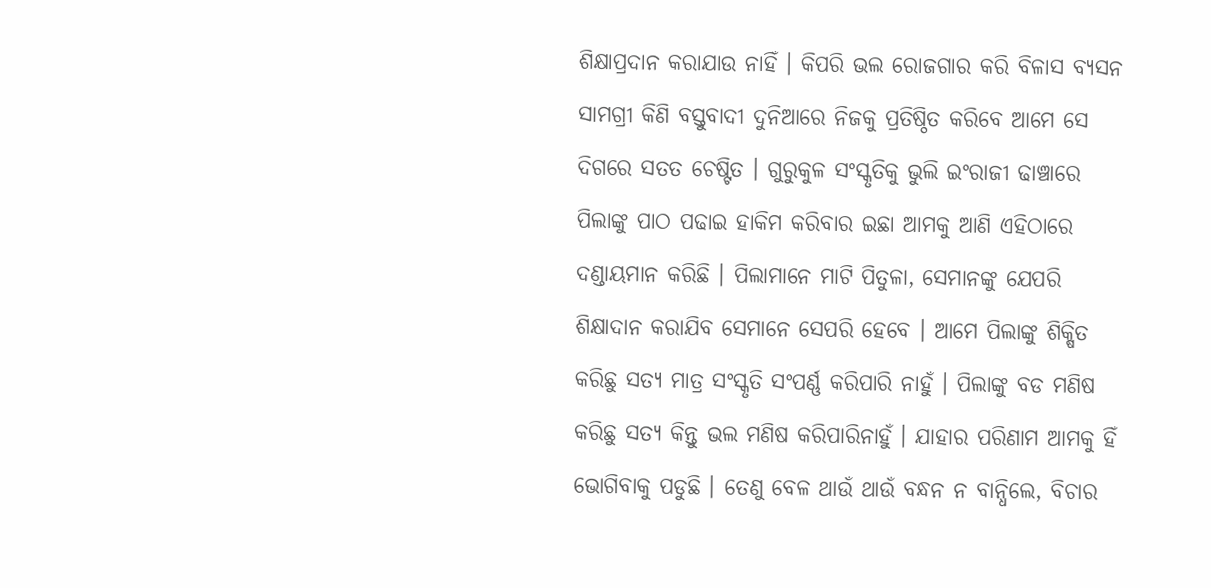ଶିକ୍ଷାପ୍ରଦାନ କରାଯାଉ ନାହିଁ । କିପରି ଭଲ ରୋଜଗାର କରି ବିଳାସ ବ୍ୟସନ ସାମଗ୍ରୀ କିଣି ବସ୍ତୁବାଦୀ ଦୁନିଆରେ ନିଜକୁ ପ୍ରତିଷ୍ଠିତ କରିବେ ଆମେ ସେ ଦିଗରେ ସତତ ଚେଷ୍ଟିତ । ଗୁରୁକୁଳ ସଂସ୍କୃତିକୁ ଭୁଲି ଇଂରାଜୀ ଢାଞ୍ଚାରେ ପିଲାଙ୍କୁ ପାଠ ପଢାଇ ହାକିମ କରିବାର ଇଛା ଆମକୁ ଆଣି ଏହିଠାରେ ଦଣ୍ଡାୟମାନ କରିଛି । ପିଲାମାନେ ମାଟି ପିତୁଳା, ସେମାନଙ୍କୁ ଯେପରି ଶିକ୍ଷାଦାନ କରାଯିବ ସେମାନେ ସେପରି ହେବେ । ଆମେ ପିଲାଙ୍କୁ ଶିକ୍ଷିତ କରିଛୁ ସତ୍ୟ ମାତ୍ର ସଂସ୍କୃତି ସଂପର୍ଣ୍ଣ କରିପାରି ନାହୁଁ । ପିଲାଙ୍କୁ ବଡ ମଣିଷ କରିଛୁ ସତ୍ୟ କିନ୍ତୁ ଭଲ ମଣିଷ କରିପାରିନାହୁଁ । ଯାହାର ପରିଣାମ ଆମକୁ ହିଁ ଭୋଗିବାକୁ ପଡୁଛି । ତେଣୁ ବେଳ ଥାଉଁ ଥାଉଁ ବନ୍ଧନ ନ ବାନ୍ଧିଲେ, ବିଚାର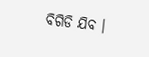ବିଗିଡି ଯିବ ।